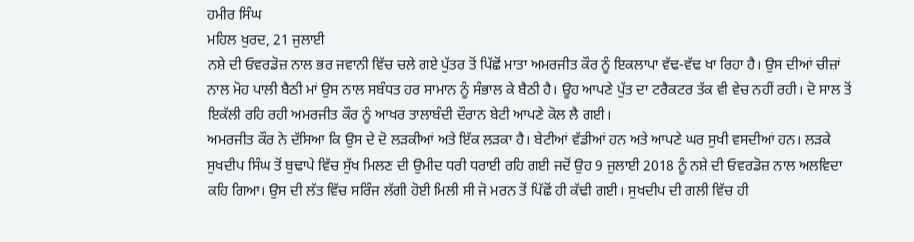ਹਮੀਰ ਸਿੰਘ
ਮਹਿਲ ਖੁਰਦ, 21 ਜੁਲਾਈ
ਨਸ਼ੇ ਦੀ ਓਵਰਡੋਜ਼ ਨਾਲ ਭਰ ਜਵਾਨੀ ਵਿੱਚ ਚਲੇ ਗਏ ਪੁੱਤਰ ਤੋਂ ਪਿੱਛੋਂ ਮਾਤਾ ਅਮਰਜੀਤ ਕੌਰ ਨੂੰ ਇਕਲਾਪਾ ਵੱਢ-ਵੱਢ ਖਾ ਰਿਹਾ ਹੈ। ਉਸ ਦੀਆਂ ਚੀਜ਼ਾਂ ਨਾਲ ਮੋਹ ਪਾਲੀ ਬੈਠੀ ਮਾਂ ਉਸ ਨਾਲ ਸਬੰਧਤ ਹਰ ਸਾਮਾਨ ਨੂੰ ਸੰਭਾਲ ਕੇ ਬੈਠੀ ਹੈ। ਊਹ ਆਪਣੇ ਪੁੱਤ ਦਾ ਟਰੈਕਟਰ ਤੱਕ ਵੀ ਵੇਚ ਨਹੀਂ ਰਹੀ। ਦੋ ਸਾਲ ਤੋਂ ਇਕੱਲੀ ਰਹਿ ਰਹੀ ਅਮਰਜੀਤ ਕੌਰ ਨੂੰ ਆਖਰ ਤਾਲਾਬੰਦੀ ਦੌਰਾਨ ਬੇਟੀ ਆਪਣੇ ਕੋਲ ਲੈ ਗਈ।
ਅਮਰਜੀਤ ਕੌਰ ਨੇ ਦੱਸਿਆ ਕਿ ਉਸ ਦੇ ਦੋ ਲੜਕੀਆਂ ਅਤੇ ਇੱਕ ਲੜਕਾ ਹੈ। ਬੇਟੀਆਂ ਵੱਡੀਆਂ ਹਨ ਅਤੇ ਆਪਣੇ ਘਰ ਸੁਖੀ ਵਸਦੀਆਂ ਹਨ। ਲੜਕੇ ਸੁਖਦੀਪ ਸਿੰਘ ਤੋਂ ਬੁਢਾਪੇ ਵਿੱਚ ਸੁੱਖ ਮਿਲਣ ਦੀ ਉਮੀਦ ਧਰੀ ਧਰਾਈ ਰਹਿ ਗਈ ਜਦੋਂ ਉਹ 9 ਜੁਲਾਈ 2018 ਨੂੰ ਨਸ਼ੇ ਦੀ ਓਵਰਡੋਜ਼ ਨਾਲ ਅਲਵਿਦਾ ਕਹਿ ਗਿਆ। ਉਸ ਦੀ ਲੱਤ ਵਿੱਚ ਸਰਿੰਜ ਲੱਗੀ ਹੋਈ ਮਿਲੀ ਸੀ ਜੋ ਮਰਨ ਤੋਂ ਪਿੱਛੋਂ ਹੀ ਕੱਢੀ ਗਈ। ਸੁਖਦੀਪ ਦੀ ਗਲੀ ਵਿੱਚ ਹੀ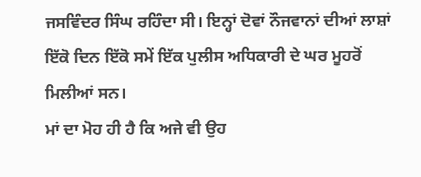ਜਸਵਿੰਦਰ ਸਿੰਘ ਰਹਿੰਦਾ ਸੀ। ਇਨ੍ਹਾਂ ਦੋਵਾਂ ਨੌਜਵਾਨਾਂ ਦੀਆਂ ਲਾਸ਼ਾਂ ਇੱਕੋ ਦਿਨ ਇੱਕੋ ਸਮੇਂ ਇੱਕ ਪੁਲੀਸ ਅਧਿਕਾਰੀ ਦੇ ਘਰ ਮੂਹਰੋਂ ਮਿਲੀਆਂ ਸਨ।
ਮਾਂ ਦਾ ਮੋਹ ਹੀ ਹੈ ਕਿ ਅਜੇ ਵੀ ਉਹ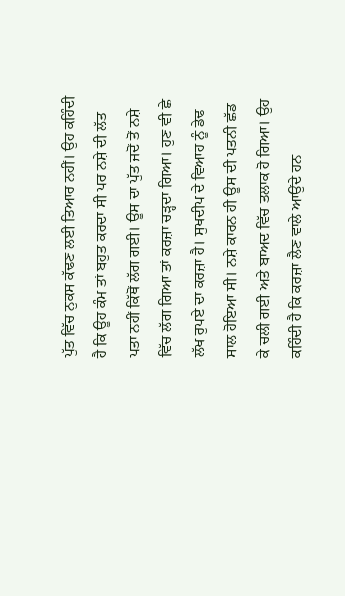ਪੁੱਤ ਵਿੱਚ ਨੁਕਸ ਕੱਢਣ ਲਈ ਤਿਆਰ ਨਹੀਂ। ਉਹ ਕਹਿੰਦੀ ਹੈ ਕਿ ਊਹ ਕੰਮ ਤਾਂ ਬਹੁਤ ਕਰਦਾ ਸੀ ਪਰ ਨਸ਼ੇ ਦੀ ਲੱਤ ਪਤਾ ਨਹੀਂ ਕਿੱਥੋਂ ਲੱਗ ਗਈ। ਊਸ ਦਾ ਪੁੱਤ ਜਦੋਂ ਤੋਂ ਨਸ਼ੇ ਵਿੱਚ ਲੱਗ ਗਿਆ ਤਾਂ ਕਰਜ਼ਾ ਚੜ੍ਹਦਾ ਗਿਆ। ਹੁਣ ਵੀ ਛੇ ਲੱਖ ਰੁਪਏ ਦਾ ਕਰਜ਼ਾ ਹੈ। ਸੁਖਦੀਪ ਦੇ ਵਿਆਹ ਨੂੰ ਡੇਢ ਸਾਲ ਹੋਇਆ ਸੀ। ਨਸ਼ੇ ਕਾਰਨ ਹੀ ਊਸ ਦੀ ਪਤਨੀ ਛੱਡ ਕੇ ਚਲੀ ਗਈ ਅਤੇ ਬਾਅਦ ਵਿੱਚ ਤਲਾਕ ਹੋ ਗਿਆ। ਉਹ ਕਹਿੰਦੀ ਹੈ ਕਿ ਕਰਜ਼ਾ ਲੈਣ ਵਾਲੇ ਆਉਂਦੇ ਹਨ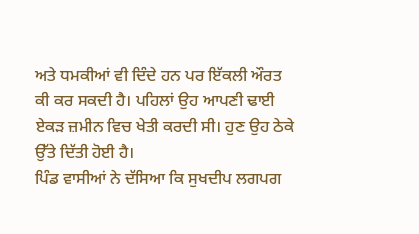ਅਤੇ ਧਮਕੀਆਂ ਵੀ ਦਿੰਦੇ ਹਨ ਪਰ ਇੱਕਲੀ ਔਰਤ ਕੀ ਕਰ ਸਕਦੀ ਹੈ। ਪਹਿਲਾਂ ਉਹ ਆਪਣੀ ਢਾਈ ਏਕੜ ਜ਼ਮੀਨ ਵਿਚ ਖੇਤੀ ਕਰਦੀ ਸੀ। ਹੁਣ ਉਹ ਠੇਕੇ ਉੱਤੇ ਦਿੱਤੀ ਹੋਈ ਹੈ।
ਪਿੰਡ ਵਾਸੀਆਂ ਨੇ ਦੱਸਿਆ ਕਿ ਸੁਖਦੀਪ ਲਗਪਗ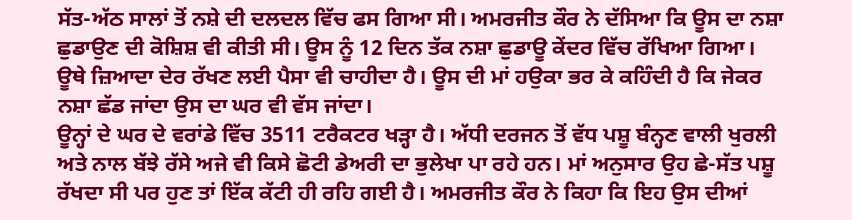ਸੱਤ-ਅੱਠ ਸਾਲਾਂ ਤੋਂ ਨਸ਼ੇ ਦੀ ਦਲਦਲ ਵਿੱਚ ਫਸ ਗਿਆ ਸੀ। ਅਮਰਜੀਤ ਕੌਰ ਨੇ ਦੱਸਿਆ ਕਿ ਊਸ ਦਾ ਨਸ਼ਾ ਛੁਡਾਉਣ ਦੀ ਕੋਸ਼ਿਸ਼ ਵੀ ਕੀਤੀ ਸੀ। ਊਸ ਨੂੰ 12 ਦਿਨ ਤੱਕ ਨਸ਼ਾ ਛੁਡਾਊ ਕੇਂਦਰ ਵਿੱਚ ਰੱਖਿਆ ਗਿਆ। ਊਥੇ ਜ਼ਿਆਦਾ ਦੇਰ ਰੱਖਣ ਲਈ ਪੈਸਾ ਵੀ ਚਾਹੀਦਾ ਹੈ। ਊਸ ਦੀ ਮਾਂ ਹਉਕਾ ਭਰ ਕੇ ਕਹਿੰਦੀ ਹੈ ਕਿ ਜੇਕਰ ਨਸ਼ਾ ਛੱਡ ਜਾਂਦਾ ਉਸ ਦਾ ਘਰ ਵੀ ਵੱਸ ਜਾਂਦਾ।
ਊਨ੍ਹਾਂ ਦੇ ਘਰ ਦੇ ਵਰਾਂਡੇ ਵਿੱਚ 3511 ਟਰੈਕਟਰ ਖੜ੍ਹਾ ਹੈ। ਅੱਧੀ ਦਰਜਨ ਤੋਂ ਵੱਧ ਪਸ਼ੂ ਬੰਨ੍ਹਣ ਵਾਲੀ ਖੁਰਲੀ ਅਤੇ ਨਾਲ ਬੱਝੇ ਰੱਸੇ ਅਜੇ ਵੀ ਕਿਸੇ ਛੋਟੀ ਡੇਅਰੀ ਦਾ ਭੁਲੇਖਾ ਪਾ ਰਹੇ ਹਨ। ਮਾਂ ਅਨੁਸਾਰ ਉਹ ਛੇ-ਸੱਤ ਪਸ਼ੂ ਰੱਖਦਾ ਸੀ ਪਰ ਹੁਣ ਤਾਂ ਇੱਕ ਕੱਟੀ ਹੀ ਰਹਿ ਗਈ ਹੈ। ਅਮਰਜੀਤ ਕੌਰ ਨੇ ਕਿਹਾ ਕਿ ਇਹ ਉਸ ਦੀਆਂ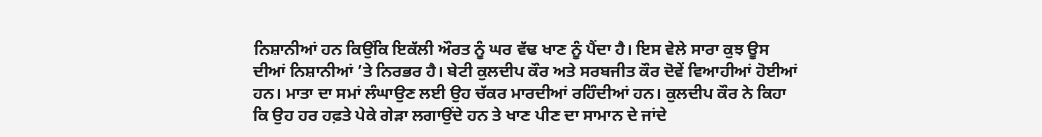ਨਿਸ਼ਾਨੀਆਂ ਹਨ ਕਿਉਂਕਿ ਇਕੱਲੀ ਔਰਤ ਨੂੰ ਘਰ ਵੱਢ ਖਾਣ ਨੂੰ ਪੈਂਦਾ ਹੈ। ਇਸ ਵੇਲੇ ਸਾਰਾ ਕੁਝ ਊਸ ਦੀਆਂ ਨਿਸ਼ਾਨੀਆਂ ’ਤੇ ਨਿਰਭਰ ਹੈ। ਬੇਟੀ ਕੁਲਦੀਪ ਕੌਰ ਅਤੇ ਸਰਬਜੀਤ ਕੌਰ ਦੋਵੇਂ ਵਿਆਹੀਆਂ ਹੋਈਆਂ ਹਨ। ਮਾਤਾ ਦਾ ਸਮਾਂ ਲੰਘਾਉਣ ਲਈ ਉਹ ਚੱਕਰ ਮਾਰਦੀਆਂ ਰਹਿੰਦੀਆਂ ਹਨ। ਕੁਲਦੀਪ ਕੌਰ ਨੇ ਕਿਹਾ ਕਿ ਉਹ ਹਰ ਹਫ਼ਤੇ ਪੇਕੇ ਗੇੜਾ ਲਗਾਉਂਦੇ ਹਨ ਤੇ ਖਾਣ ਪੀਣ ਦਾ ਸਾਮਾਨ ਦੇ ਜਾਂਦੇ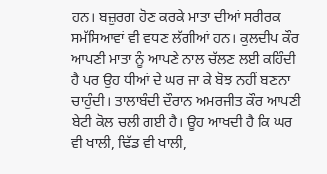ਹਨ। ਬਜ਼ੁਰਗ ਹੋਣ ਕਰਕੇ ਮਾਤਾ ਦੀਆਂ ਸਰੀਰਕ ਸਮੱਸਿਆਵਾਂ ਵੀ ਵਧਣ ਲੱਗੀਆਂ ਹਨ। ਕੁਲਦੀਪ ਕੌਰ ਆਪਣੀ ਮਾਤਾ ਨੂੰ ਆਪਣੇ ਨਾਲ ਚੱਲਣ ਲਈ ਕਹਿੰਦੀ ਹੈ ਪਰ ਉਹ ਧੀਆਂ ਦੇ ਘਰ ਜਾ ਕੇ ਬੋਝ ਨਹੀਂ ਬਣਨਾ ਚਾਹੁੰਦੀ। ਤਾਲਾਬੰਦੀ ਦੌਰਾਨ ਅਮਰਜੀਤ ਕੌਰ ਆਪਣੀ ਬੇਟੀ ਕੋਲ ਚਲੀ ਗਈ ਹੈ। ਊਹ ਆਖਦੀ ਹੈ ਕਿ ਘਰ ਵੀ ਖਾਲੀ, ਢਿੱਡ ਵੀ ਖਾਲੀ,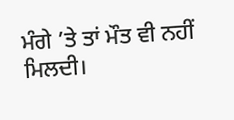ਮੰਗੇ ’ਤੇ ਤਾਂ ਮੌਤ ਵੀ ਨਹੀਂ ਮਿਲਦੀ।